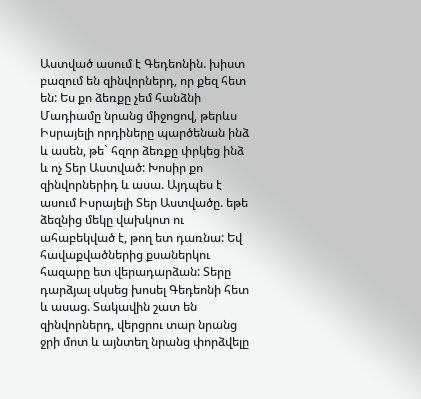Աստված ասում է Գեդեոնին. խիստ բազում են զինվորներդ, որ քեզ հետ են: Ես քո ձեռքը չեմ հանձնի Մադիամը նրանց միջոցով, թերևս Իսրայելի որդիները պարծենան ինձ և ասեն, թե` հզոր ձեռքը փրկեց ինձ և ոչ Տեր Աստված: Խոսիր քո զինվորներիդ և ասա. Այդպես է ասում Իսրայելի Տեր Աստվածը. եթե ձեզնից մեկը վախկոտ ու ահաբեկված է, թող ետ դառնա: Եվ հավաքվածներից քսաներկու հազարը ետ վերադարձան: Տերը դարձյալ սկսեց խոսել Գեդեոնի հետ և ասաց. Տակավին շատ են զինվորներդ, վերցրու տար նրանց ջրի մոտ և այնտեղ նրանց փորձվելը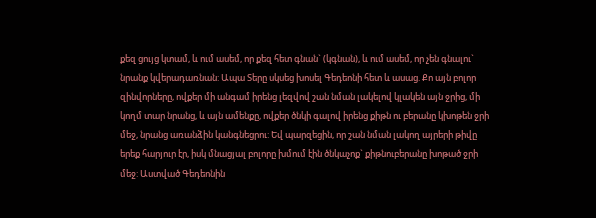քեզ ցույց կտամ, և ում ասեմ, որ քեզ հետ գնան` (կգնան), և ում ասեմ, որ չեն գնալու` նրանք կվերադառնան: Ապա Տերը սկսեց խոսել Գեդեոնի հետ և ասաց. Քո այն բոլոր զինվորները, ովքեր մի անգամ իրենց լեզվով շան նման լակելով կլակեն այն ջրից, մի կողմ տար նրանց, և այն ամենքը, ովքեր ծնկի գալով իրենց քիթն ու բերանը կխոթեն ջրի մեջ, նրանց առանձին կանգնեցրու: Եվ պարզեցին, որ շան նման լակող այրերի թիվը երեք հարյուր էր, իսկ մնացյալ բոլորը խմում էին ծնկաչոք` քիթնուբերանը խոթած ջրի մեջ: Աստված Գեդեոնին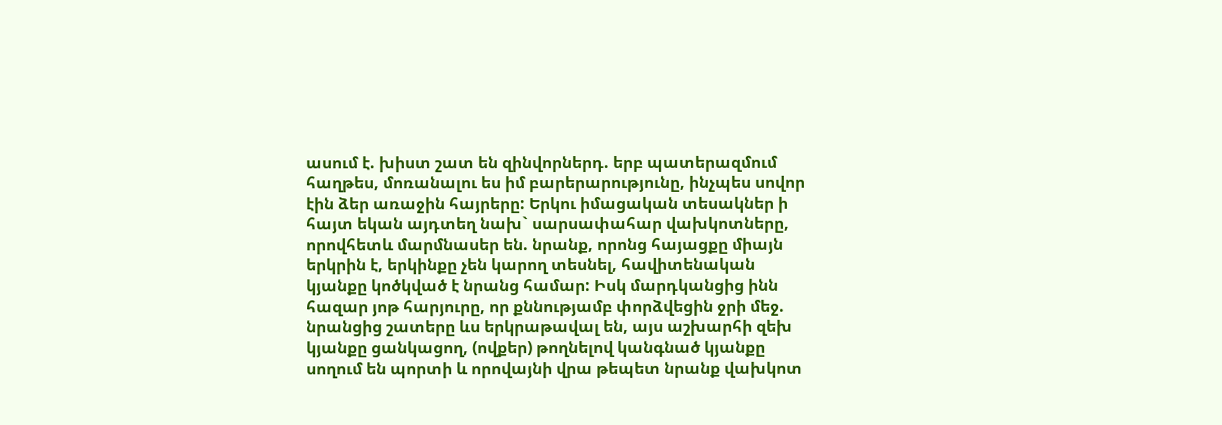ասում է. խիստ շատ են զինվորներդ. երբ պատերազմում հաղթես, մոռանալու ես իմ բարերարությունը, ինչպես սովոր էին ձեր առաջին հայրերը: Երկու իմացական տեսակներ ի հայտ եկան այդտեղ նախ` սարսափահար վախկոտները, որովհետև մարմնասեր են. նրանք, որոնց հայացքը միայն երկրին է, երկինքը չեն կարող տեսնել, հավիտենական կյանքը կոծկված է նրանց համար: Իսկ մարդկանցից ինն հազար յոթ հարյուրը, որ քննությամբ փորձվեցին ջրի մեջ. նրանցից շատերը ևս երկրաթավալ են, այս աշխարհի զեխ կյանքը ցանկացող, (ովքեր) թողնելով կանգնած կյանքը սողում են պորտի և որովայնի վրա թեպետ նրանք վախկոտ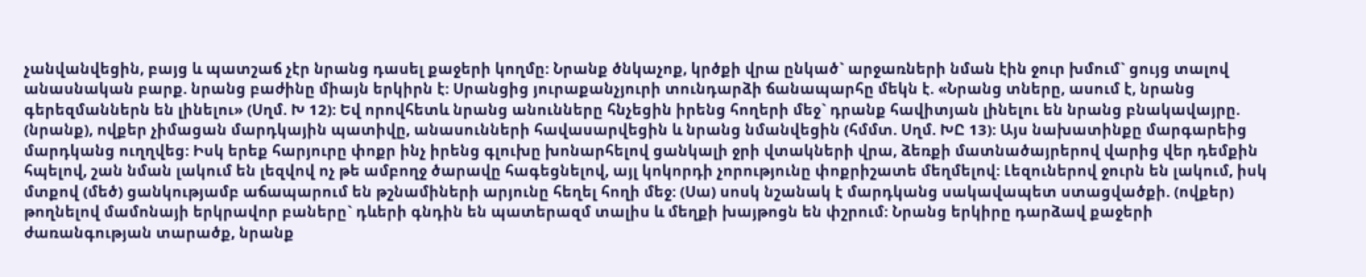չանվանվեցին, բայց և պատշաճ չէր նրանց դասել քաջերի կողմը: Նրանք ծնկաչոք, կրծքի վրա ընկած` արջառների նման էին ջուր խմում` ցույց տալով անասնական բարք. նրանց բաժինը միայն երկիրն է: Սրանցից յուրաքանչյուրի տունդարձի ճանապարհը մեկն է. «Նրանց տները, ասում է, նրանց գերեզմաններն են լինելու» (Սղմ. Խ 12): Եվ որովհետև նրանց անունները հնչեցին իրենց հողերի մեջ` դրանք հավիտյան լինելու են նրանց բնակավայրը. (նրանք), ովքեր չիմացան մարդկային պատիվը, անասունների հավասարվեցին և նրանց նմանվեցին (հմմտ. Սղմ. ԽԸ 13): Այս նախատինքը մարգարեից մարդկանց ուղղվեց: Իսկ երեք հարյուրը փոքր ինչ իրենց գլուխը խոնարհելով ցանկալի ջրի վտակների վրա, ձեռքի մատնածայրերով վարից վեր դեմքին հպելով, շան նման լակում են լեզվով ոչ թե ամբողջ ծարավը հագեցնելով, այլ կոկորդի չորությունը փոքրիշատե մեղմելով: Լեզուներով ջուրն են լակում, իսկ մտքով (մեծ) ցանկությամբ աճապարում են թշնամիների արյունը հեղել հողի մեջ: (Սա) սոսկ նշանակ է մարդկանց սակավապետ ստացվածքի. (ովքեր) թողնելով մամոնայի երկրավոր բաները` դևերի գնդին են պատերազմ տալիս և մեղքի խայթոցն են փշրում: Նրանց երկիրը դարձավ քաջերի ժառանգության տարածք, նրանք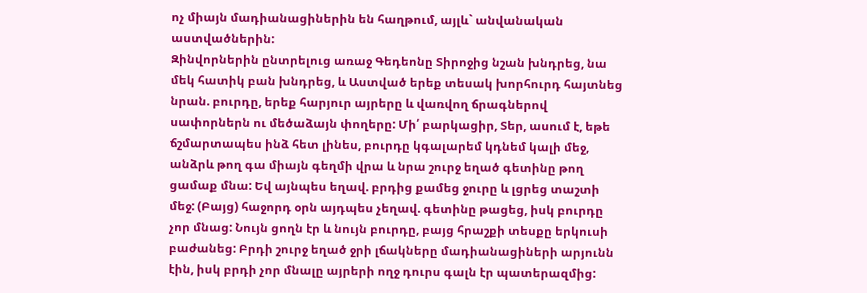ոչ միայն մադիանացիներին են հաղթում, այլև` անվանական աստվածներին:
Զինվորներին ընտրելուց առաջ Գեդեոնը Տիրոջից նշան խնդրեց, նա մեկ հատիկ բան խնդրեց, և Աստված երեք տեսակ խորհուրդ հայտնեց նրան. բուրդը, երեք հարյուր այրերը և վառվող ճրագներով սափորներն ու մեծաձայն փողերը: Մի՛ բարկացիր, Տեր, ասում է, եթե ճշմարտապես ինձ հետ լինես, բուրդը կգալարեմ կդնեմ կալի մեջ, անձրև թող գա միայն գեղմի վրա և նրա շուրջ եղած գետինը թող ցամաք մնա: Եվ այնպես եղավ. բրդից քամեց ջուրը և լցրեց տաշտի մեջ: (Բայց) հաջորդ օրն այդպես չեղավ. գետինը թացեց, իսկ բուրդը չոր մնաց: Նույն ցողն էր և նույն բուրդը, բայց հրաշքի տեսքը երկուսի բաժանեց: Բրդի շուրջ եղած ջրի լճակները մադիանացիների արյունն էին, իսկ բրդի չոր մնալը այրերի ողջ դուրս գալն էր պատերազմից: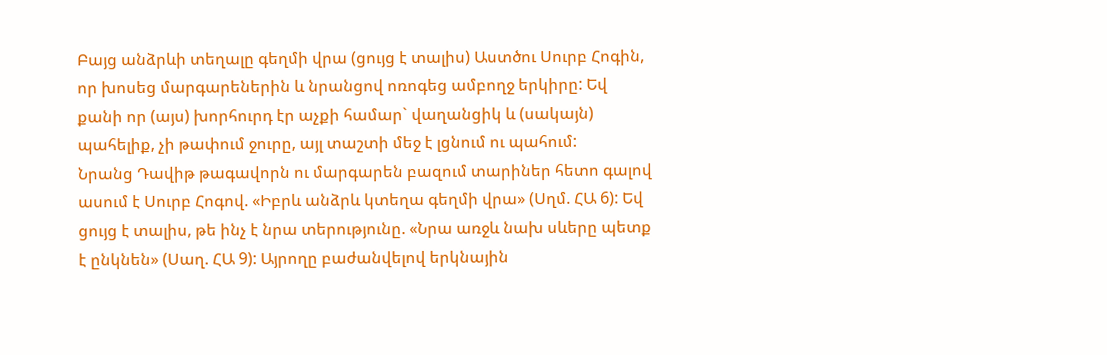Բայց անձրևի տեղալը գեղմի վրա (ցույց է տալիս) Աստծու Սուրբ Հոգին, որ խոսեց մարգարեներին և նրանցով ոռոգեց ամբողջ երկիրը: Եվ քանի որ (այս) խորհուրդ էր աչքի համար` վաղանցիկ և (սակայն) պահելիք, չի թափում ջուրը, այլ տաշտի մեջ է լցնում ու պահում:
Նրանց Դավիթ թագավորն ու մարգարեն բազում տարիներ հետո գալով ասում է Սուրբ Հոգով. «Իբրև անձրև կտեղա գեղմի վրա» (Սղմ. ՀԱ 6): Եվ ցույց է տալիս, թե ինչ է նրա տերությունը. «Նրա առջև նախ սևերը պետք է ընկնեն» (Սաղ. ՀԱ 9): Այրողը բաժանվելով երկնային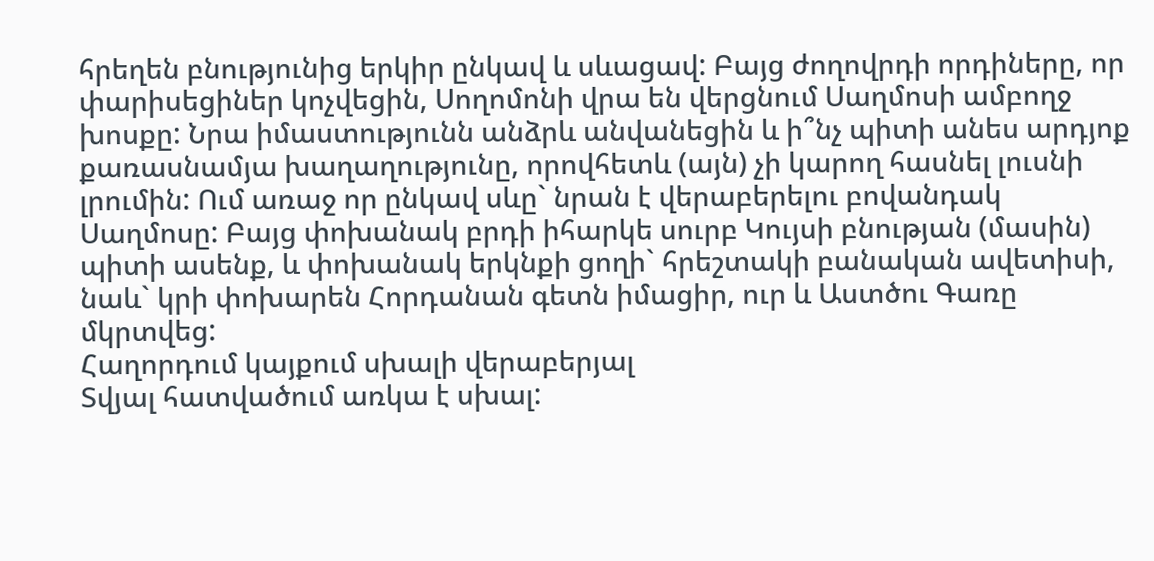հրեղեն բնությունից երկիր ընկավ և սևացավ: Բայց ժողովրդի որդիները, որ փարիսեցիներ կոչվեցին, Սողոմոնի վրա են վերցնում Սաղմոսի ամբողջ խոսքը: Նրա իմաստությունն անձրև անվանեցին և ի՞նչ պիտի անես արդյոք քառասնամյա խաղաղությունը, որովհետև (այն) չի կարող հասնել լուսնի լրումին: Ում առաջ որ ընկավ սևը` նրան է վերաբերելու բովանդակ Սաղմոսը: Բայց փոխանակ բրդի իհարկե սուրբ Կույսի բնության (մասին) պիտի ասենք, և փոխանակ երկնքի ցողի` հրեշտակի բանական ավետիսի, նաև` կրի փոխարեն Հորդանան գետն իմացիր, ուր և Աստծու Գառը մկրտվեց:
Հաղորդում կայքում սխալի վերաբերյալ
Տվյալ հատվածում առկա է սխալ: